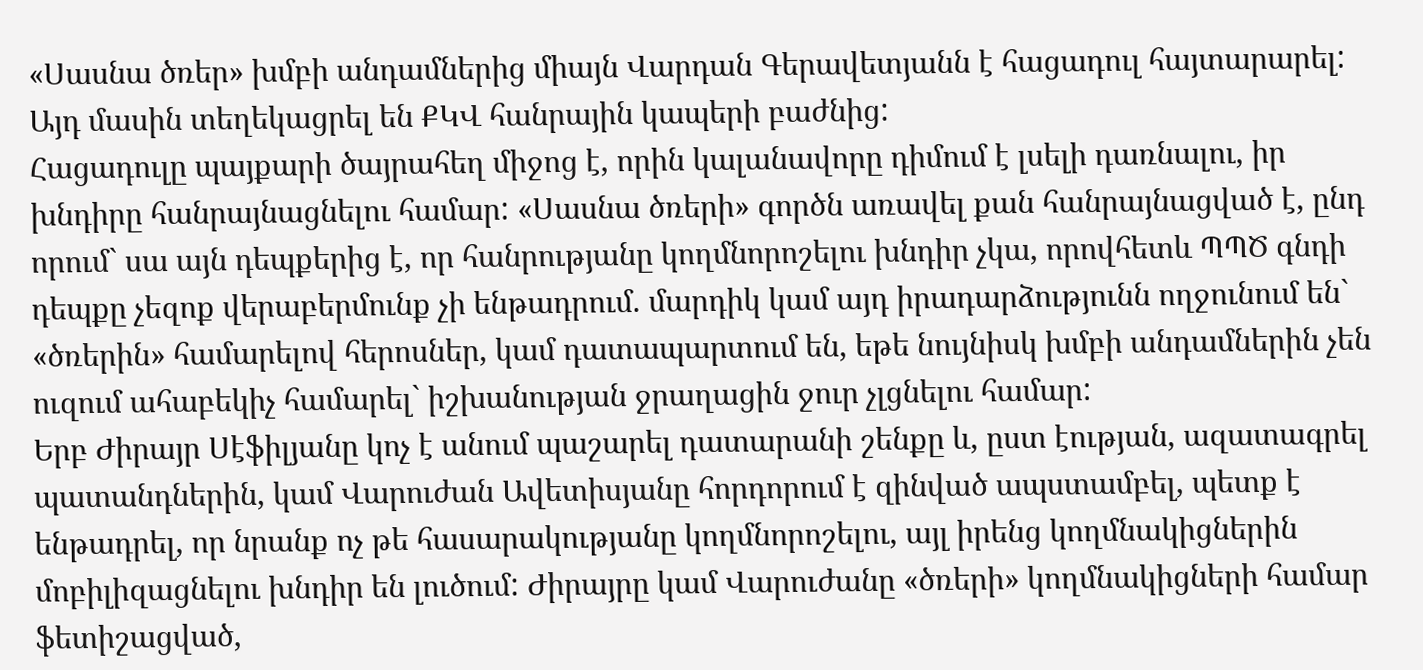«Սասնա ծռեր» խմբի անդամներից միայն Վարդան Գերավետյանն է հացադուլ հայտարարել: Այդ մասին տեղեկացրել են ՔԿՎ հանրային կապերի բաժնից:
Հացադուլը պայքարի ծայրահեղ միջոց է, որին կալանավորը դիմում է լսելի դառնալու, իր խնդիրը հանրայնացնելու համար: «Սասնա ծռերի» գործն առավել քան հանրայնացված է, ընդ որում` սա այն դեպքերից է, որ հանրությանը կողմնորոշելու խնդիր չկա, որովհետև ՊՊԾ գնդի դեպքը չեզոք վերաբերմունք չի ենթադրում. մարդիկ կամ այդ իրադարձությունն ողջունում են` «ծռերին» համարելով հերոսներ, կամ դատապարտում են, եթե նույնիսկ խմբի անդամներին չեն ուզում ահաբեկիչ համարել` իշխանության ջրաղացին ջուր չլցնելու համար:
Երբ Ժիրայր Սէֆիլյանը կոչ է անում պաշարել դատարանի շենքը և, ըստ էության, ազատագրել պատանդներին, կամ Վարուժան Ավետիսյանը հորդորում է զինված ապստամբել, պետք է ենթադրել, որ նրանք ոչ թե հասարակությանը կողմնորոշելու, այլ իրենց կողմնակիցներին մոբիլիզացնելու խնդիր են լուծում: Ժիրայրը կամ Վարուժանը «ծռերի» կողմնակիցների համար ֆետիշացված,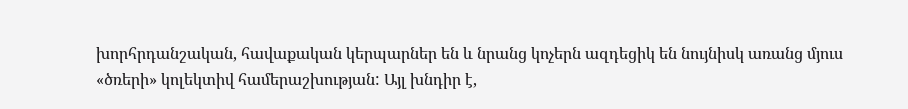խորհրդանշական, հավաքական կերպարներ են և նրանց կոչերն ազդեցիկ են նույնիսկ առանց մյուս «ծռերի» կոլեկտիվ համերաշխության: Այլ խնդիր է,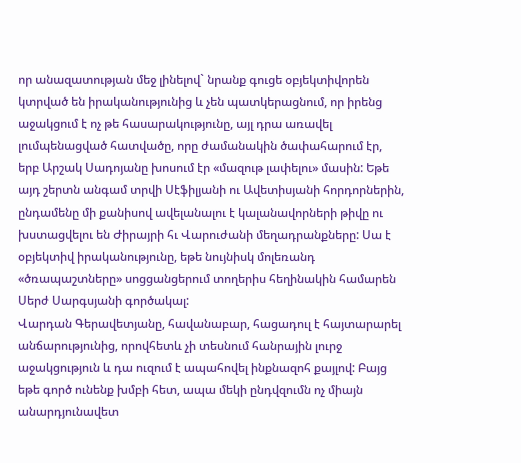որ անազատության մեջ լինելով` նրանք գուցե օբյեկտիվորեն կտրված են իրականությունից և չեն պատկերացնում, որ իրենց աջակցում է ոչ թե հասարակությունը, այլ դրա առավել լումպենացված հատվածը, որը ժամանակին ծափահարում էր, երբ Արշակ Սադոյանը խոսում էր «մազութ լափելու» մասին: Եթե այդ շերտն անգամ տրվի Սէֆիլյանի ու Ավետիսյանի հորդորներին, ընդամենը մի քանիսով ավելանալու է կալանավորների թիվը ու խստացվելու են Ժիրայրի հւ Վարուժանի մեղադրանքները: Սա է օբյեկտիվ իրականությունը, եթե նույնիսկ մոլեռանդ «ծռապաշտները» սոցցանցերում տողերիս հեղինակին համարեն Սերժ Սարգսյանի գործակալ:
Վարդան Գերավետյանը, հավանաբար, հացադուլ է հայտարարել անճարությունից, որովհետև չի տեսնում հանրային լուրջ աջակցություն և դա ուզում է ապահովել ինքնազոհ քայլով: Բայց եթե գործ ունենք խմբի հետ, ապա մեկի ընդվզումն ոչ միայն անարդյունավետ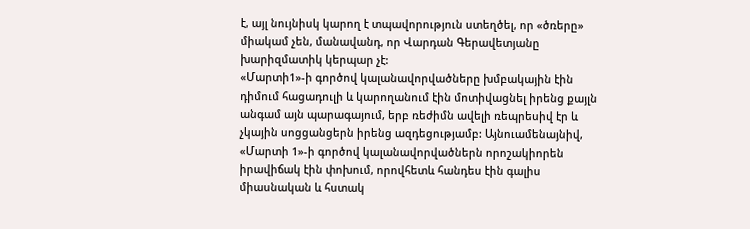է, այլ նույնիսկ կարող է տպավորություն ստեղծել, որ «ծռերը» միակամ չեն, մանավանդ, որ Վարդան Գերավետյանը խարիզմատիկ կերպար չէ:
«Մարտի1»-ի գործով կալանավորվածները խմբակային էին դիմում հացադուլի և կարողանում էին մոտիվացնել իրենց քայլն անգամ այն պարագայում, երբ ռեժիմն ավելի ռեպրեսիվ էր և չկային սոցցանցերն իրենց ազդեցությամբ: Այնուամենայնիվ, «Մարտի 1»-ի գործով կալանավորվածներն որոշակիորեն իրավիճակ էին փոխում, որովհետև հանդես էին գալիս միասնական և հստակ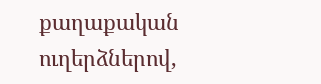քաղաքական ուղերձներով,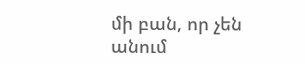մի բան, որ չեն անում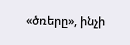«ծռերը», ինչի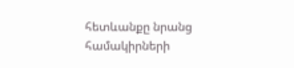հետևանքը նրանց համակիրների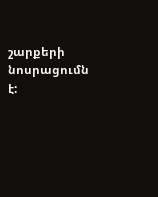շարքերի նոսրացումն է: